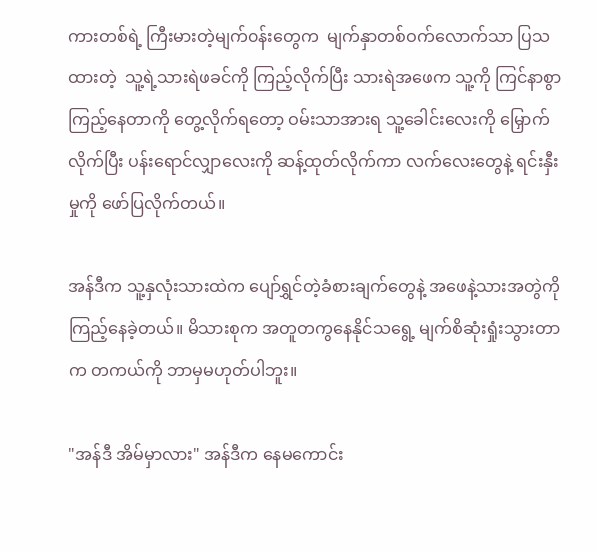ကားတစ်ရဲ့ ကြီးမားတဲ့မျက်၀န်းတွေက  မျက်နှာတစ်ဝက်လောက်သာ ပြသထားတဲ့  သူ့ရဲ့သားရဲဖခင်ကို ကြည့်လိုက်ပြီး သားရဲအဖေက သူ့ကို ကြင်နာစွာကြည့်နေတာကို တွေ့လိုက်ရတော့ ဝမ်းသာအားရ သူ့ခေါင်းလေးကို မြှောက်လိုက်ပြီး ပန်းရောင်လျှာလေးကို ဆန့်ထုတ်လိုက်ကာ လက်လေးတွေနဲ့ ရင်းနှီးမှုကို ဖော်ပြလိုက်တယ်။

အန်ဒီက သူ့နှလုံးသားထဲက ပျော်ရွှင်တဲ့ခံစားချက်တွေနဲ့ အဖေနဲ့သားအတွဲကို ကြည့်နေခဲ့တယ်။ မိသားစုက အတူတကွနေနိုင်သရွေ့ မျက်စိဆုံးရှုံးသွားတာက တကယ်ကို ဘာမှမဟုတ်ပါဘူး။

"အန်ဒီ အိမ်မှာလား" အန်ဒီက နေမကောင်း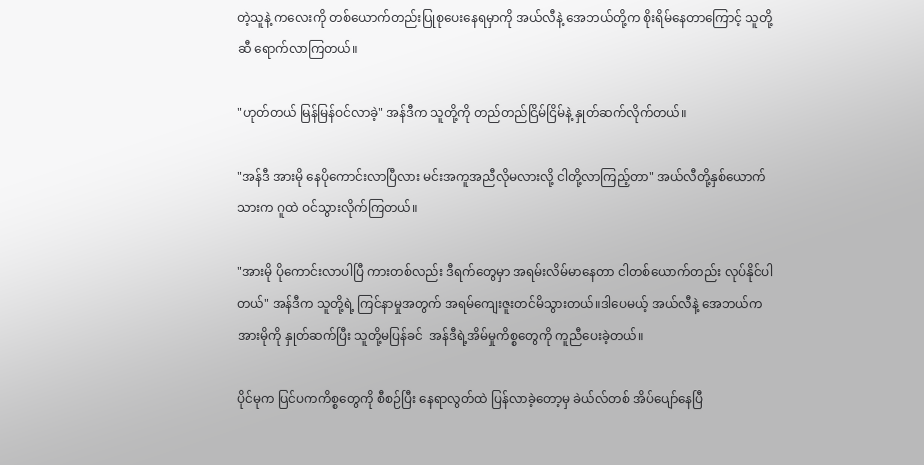တဲ့သူနဲ့ ကလေးကို တစ်ယောက်တည်းပြုစုပေးနေရမှာကို အယ်လီနဲ့ အေဘယ်တို့က စိုးရိမ်နေတာကြောင့် သူတို့ဆီ ရောက်လာကြတယ်။

"ဟုတ်တယ် မြန်မြန်ဝင်လာခဲ့" အန်ဒီက သူတို့ကို တည်တည်ငြိမ်ငြိမ်နဲ့ နှုတ်ဆက်လိုက်တယ်။

"အန်ဒီ အားမို နေပိုကောင်းလာပြီလား မင်းအကူအညီလိုမလားလို့ ငါတို့လာကြည့်တာ" အယ်လီတို့နှစ်ယောက်သားက ဂူထဲ ဝင်သွားလိုက်ကြတယ်။

"အားမို ပိုကောင်းလာပါပြီ ကားတစ်လည်း ဒီရက်တွေမှာ အရမ်းလိမ်မာ‌နေတာ ငါတစ်ယောက်တည်း လုပ်နိုင်ပါတယ်" အန်ဒီက သူတို့ရဲ့ ကြင်နာမှုအတွက် အရမ်ကျေးဇူးတင်မိသွားတယ်။ဒါပေမယ့် အယ်လီနဲ့ အေဘယ်က အားမိုကို နှုတ်ဆက်ပြီး သူတို့မပြန်ခင်  အန်ဒီရဲ့အိမ်မှုကိစ္စတွေကို ကူညီပေးခဲ့တယ်။

ပိုင်မုက ပြင်ပကကိစ္စတွေကို စီစဉ်ပြီး နေရာလွတ်ထဲ ပြန်လာခဲ့တော့မှ ခဲယ်လ်တစ် အိပ်ပျော်နေပြီ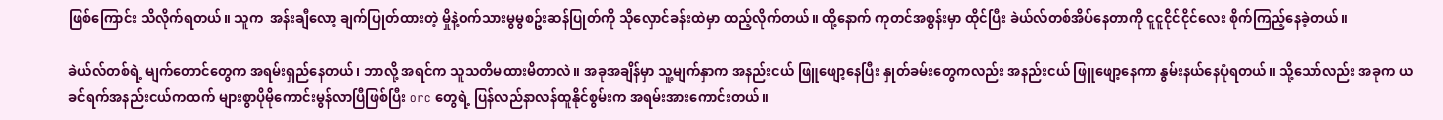ဖြစ်ကြောင်း သိလိုက်ရတယ်။ သူက  အန်းချီလော့ ချက်ပြုတ်ထားတဲ့ မှိုနဲ့၀က်သားမွမွစဥ်းဆန်ပြုတ်ကို သိုလှောင်ခန်းထဲမှာ ထည့်လိုက်တယ်။ ထို့နောက် ကုတင်အစွန်းမှာ ထိုင်ပြီး ခဲယ်လ်တစ်အိပ်နေတာကို ငူငူငိုင်ငိုင်လေး စိုက်ကြည့်နေခဲ့တယ်။

ခဲယ်လ်တစ်ရဲ့ မျက်တောင်တွေက အရမ်းရှည်နေတယ်၊ ဘာလို့ အရင်က သူသတိမထားမိတာလဲ။ အခုအချိန်မှာ သူ့မျက်နှာက အနည်းငယ် ဖြူဖျော့နေပြီး နှုတ်ခမ်းတွေကလည်း အနည်းငယ် ဖြူဖျော့နေကာ နွမ်းနယ်နေပုံရတယ်။ သို့သော်လည်း အခုက ယခင်ရက်အနည်းငယ်ကထက် များစွာပိုမိုကောင်းမွန်လာပြီဖြစ်ပြီး orc တွေရဲ့ ပြန်လည်နာလန်ထူနိုင်စွမ်းက အရမ်းအားကောင်းတယ်။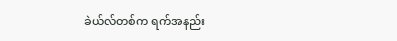ခဲယ်လ်တစ်က ရက်အနည်း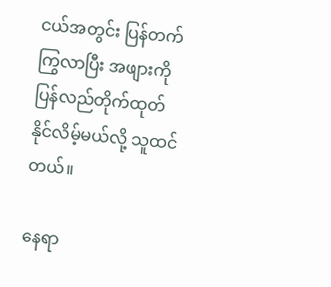ငယ်အတွင်း ပြန်တက်ကြွလာပြီး အဖျားကို ပြန်လည်တိုက်ထုတ်နိုင်လိမ့်မယ်လို့ သူထင်တယ်။

နေရာ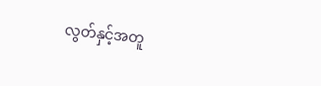လွတ်နှင့်အတူ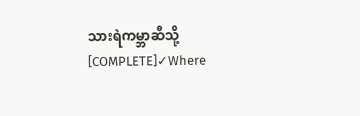သားရဲကမ္ဘာဆီသို့ [COMPLETE]✓Where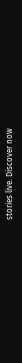stories live. Discover now